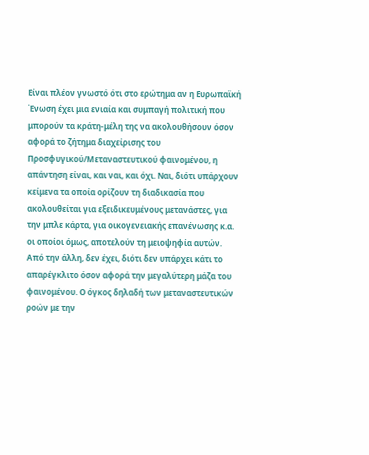Είναι πλέον γνωστό ότι στο ερώτημα αν η Ευρωπαϊκή Ένωση έχει μια ενιαία και συμπαγή πολιτική που μπορούν τα κράτη-μέλη της να ακολουθήσουν όσον αφορά το ζήτημα διαχείρισης του Προσφυγικού/Μεταναστευτικού φαινομένου, η απάντηση είναι, και ναι, και όχι. Ναι, διότι υπάρχουν κείμενα τα οποία ορίζουν τη διαδικασία που ακολουθείται για εξειδικευμένους μετανάστες, για την μπλε κάρτα, για οικογενειακής επανένωσης κ.α. οι οποίοι όμως, αποτελούν τη μειοψηφία αυτών. Από την άλλη, δεν έχει, διότι δεν υπάρχει κάτι το απαρέγκλιτο όσον αφορά την μεγαλύτερη μάζα του φαινομένου. Ο όγκος δηλαδή των μεταναστευτικών ροών με την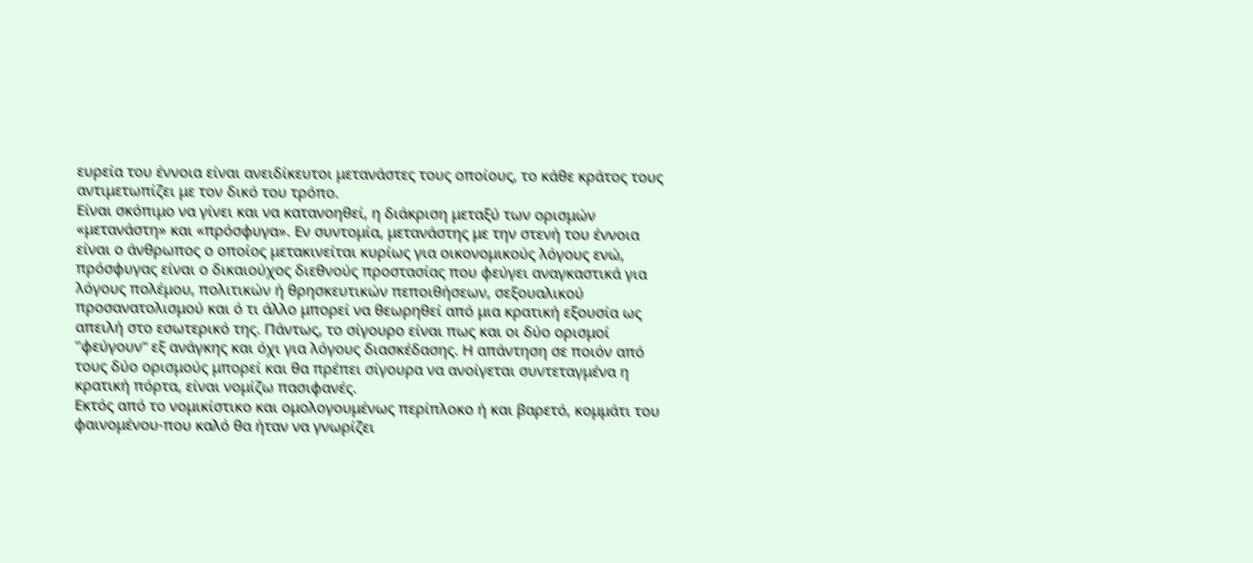ευρεία του έννοια είναι ανειδίκευτοι μετανάστες τους οποίους, το κάθε κράτος τους αντιμετωπίζει με τον δικό του τρόπο.
Είναι σκόπιμο να γίνει και να κατανοηθεί, η διάκριση μεταξύ των ορισμών «μετανάστη» και «πρόσφυγα». Εν συντομία, μετανάστης με την στενή του έννοια είναι ο άνθρωπος ο οποίος μετακινείται κυρίως για οικονομικούς λόγους ενώ, πρόσφυγας είναι ο δικαιούχος διεθνούς προστασίας που φεύγει αναγκαστικά για λόγους πολέμου, πολιτικών ή θρησκευτικών πεποιθήσεων, σεξουαλικού προσανατολισμού και ό τι άλλο μπορεί να θεωρηθεί από μια κρατική εξουσία ως απειλή στο εσωτερικό της. Πάντως, το σίγουρο είναι πως και οι δύο ορισμοί ‘’φεύγουν“ εξ ανάγκης και όχι για λόγους διασκέδασης. Η απάντηση σε ποιόν από τους δύο ορισμούς μπορεί και θα πρέπει σίγουρα να ανοίγεται συντεταγμένα η κρατική πόρτα, είναι νομίζω πασιφανές.
Εκτός από το νομικίστικο και ομολογουμένως περίπλοκο ή και βαρετό, κομμάτι του φαινομένου-που καλό θα ήταν να γνωρίζει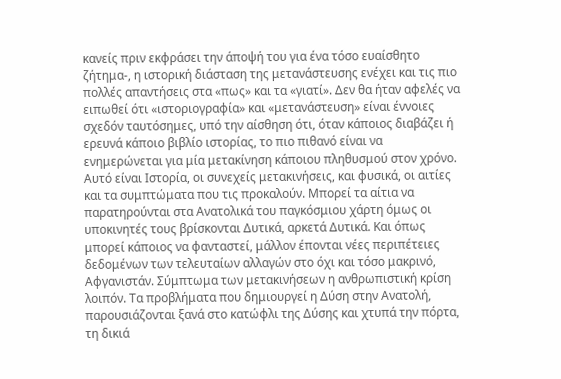κανείς πριν εκφράσει την άποψή του για ένα τόσο ευαίσθητο ζήτημα-, η ιστορική διάσταση της μετανάστευσης ενέχει και τις πιο πολλές απαντήσεις στα «πως» και τα «γιατί». Δεν θα ήταν αφελές να ειπωθεί ότι «ιστοριογραφία» και «μετανάστευση» είναι έννοιες σχεδόν ταυτόσημες, υπό την αίσθηση ότι, όταν κάποιος διαβάζει ή ερευνά κάποιο βιβλίο ιστορίας, το πιο πιθανό είναι να ενημερώνεται για μία μετακίνηση κάποιου πληθυσμού στον χρόνο. Αυτό είναι Ιστορία, οι συνεχείς μετακινήσεις, και φυσικά, οι αιτίες και τα συμπτώματα που τις προκαλούν. Μπορεί τα αίτια να παρατηρούνται στα Ανατολικά του παγκόσμιου χάρτη όμως οι υποκινητές τους βρίσκονται Δυτικά, αρκετά Δυτικά. Και όπως μπορεί κάποιος να φανταστεί, μάλλον έπονται νέες περιπέτειες δεδομένων των τελευταίων αλλαγών στο όχι και τόσο μακρινό, Αφγανιστάν. Σύμπτωμα των μετακινήσεων η ανθρωπιστική κρίση λοιπόν. Τα προβλήματα που δημιουργεί η Δύση στην Ανατολή, παρουσιάζονται ξανά στο κατώφλι της Δύσης και χτυπά την πόρτα, τη δικιά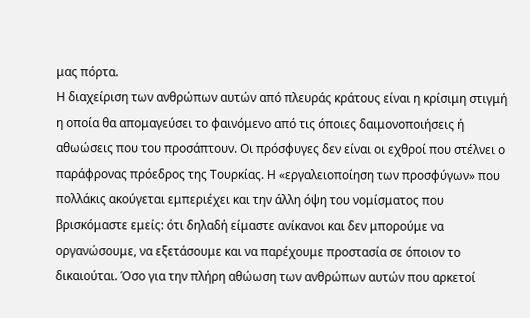μας πόρτα.
Η διαχείριση των ανθρώπων αυτών από πλευράς κράτους είναι η κρίσιμη στιγμή η οποία θα απομαγεύσει το φαινόμενο από τις όποιες δαιμονοποιήσεις ή αθωώσεις που του προσάπτουν. Οι πρόσφυγες δεν είναι οι εχθροί που στέλνει ο παράφρονας πρόεδρος της Τουρκίας. Η «εργαλειοποίηση των προσφύγων» που πολλάκις ακούγεται εμπεριέχει και την άλλη όψη του νομίσματος που βρισκόμαστε εμείς: ότι δηλαδή είμαστε ανίκανοι και δεν μπορούμε να οργανώσουμε, να εξετάσουμε και να παρέχουμε προστασία σε όποιον το δικαιούται. Όσο για την πλήρη αθώωση των ανθρώπων αυτών που αρκετοί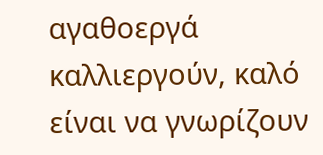αγαθοεργά καλλιεργούν, καλό είναι να γνωρίζουν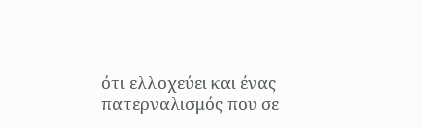ότι ελλοχεύει και ένας πατερναλισμός που σε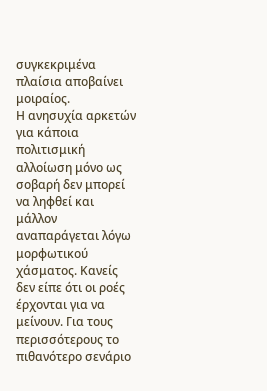συγκεκριμένα πλαίσια αποβαίνει μοιραίος.
Η ανησυχία αρκετών για κάποια πολιτισμική αλλοίωση μόνο ως σοβαρή δεν μπορεί να ληφθεί και μάλλον αναπαράγεται λόγω μορφωτικού χάσματος. Κανείς δεν είπε ότι οι ροές έρχονται για να μείνουν. Για τους περισσότερους το πιθανότερο σενάριο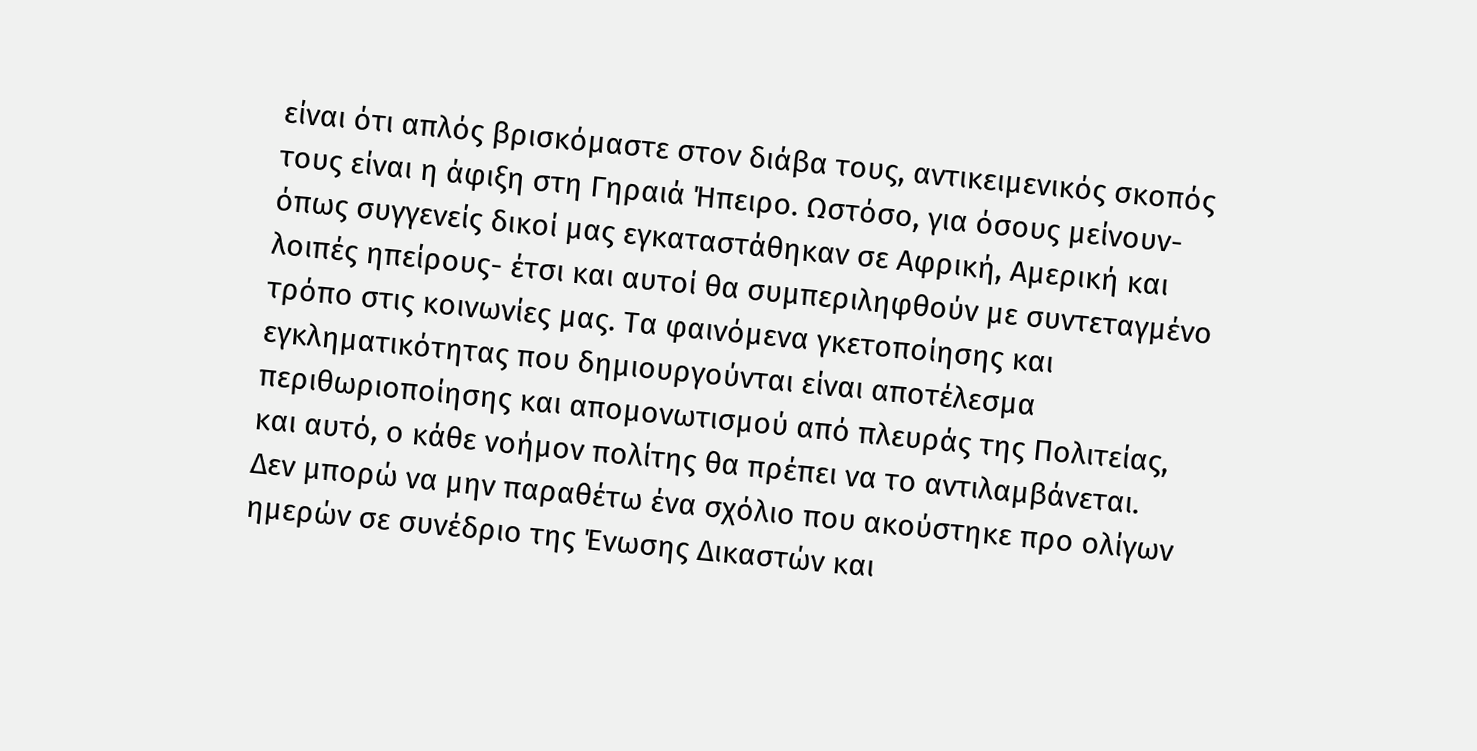είναι ότι απλός βρισκόμαστε στον διάβα τους, αντικειμενικός σκοπός τους είναι η άφιξη στη Γηραιά Ήπειρο. Ωστόσο, για όσους μείνουν- όπως συγγενείς δικοί μας εγκαταστάθηκαν σε Αφρική, Αμερική και λοιπές ηπείρους- έτσι και αυτοί θα συμπεριληφθούν με συντεταγμένο τρόπο στις κοινωνίες μας. Τα φαινόμενα γκετοποίησης και εγκληματικότητας που δημιουργούνται είναι αποτέλεσμα περιθωριοποίησης και απομονωτισμού από πλευράς της Πολιτείας, και αυτό, ο κάθε νοήμον πολίτης θα πρέπει να το αντιλαμβάνεται.
Δεν μπορώ να μην παραθέτω ένα σχόλιο που ακούστηκε προ ολίγων ημερών σε συνέδριο της Ένωσης Δικαστών και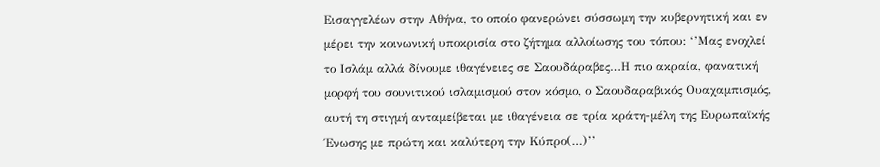Εισαγγελέων στην Αθήνα, το οποίο φανερώνει σύσσωμη την κυβερνητική και εν μέρει την κοινωνική υποκρισία στο ζήτημα αλλοίωσης του τόπου: ‘’Μας ενοχλεί το Ισλάμ αλλά δίνουμε ιθαγένειες σε Σαουδάραβες…Η πιο ακραία, φανατική μορφή του σουνιτικού ισλαμισμού στον κόσμο, ο Σαουδαραβικός Ουαχαμπισμός, αυτή τη στιγμή ανταμείβεται με ιθαγένεια σε τρία κράτη-μέλη της Ευρωπαϊκής Ένωσης με πρώτη και καλύτερη την Κύπρο(…)’’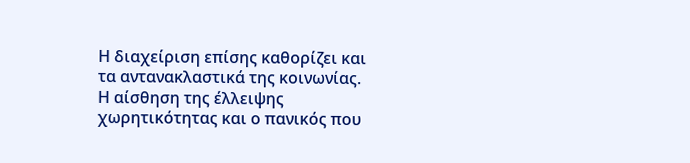Η διαχείριση επίσης καθορίζει και τα αντανακλαστικά της κοινωνίας. Η αίσθηση της έλλειψης χωρητικότητας και ο πανικός που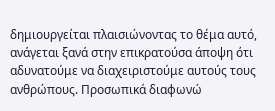δημιουργείται πλαισιώνοντας το θέμα αυτό, ανάγεται ξανά στην επικρατούσα άποψη ότι αδυνατούμε να διαχειριστούμε αυτούς τους ανθρώπους. Προσωπικά διαφωνώ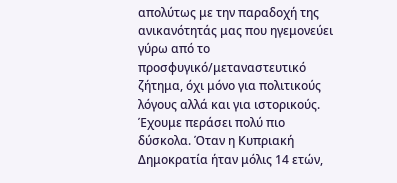απολύτως με την παραδοχή της ανικανότητάς μας που ηγεμονεύει γύρω από το προσφυγικό/μεταναστευτικό ζήτημα, όχι μόνο για πολιτικούς λόγους αλλά και για ιστορικούς. Έχουμε περάσει πολύ πιο δύσκολα. Όταν η Κυπριακή Δημοκρατία ήταν μόλις 14 ετών,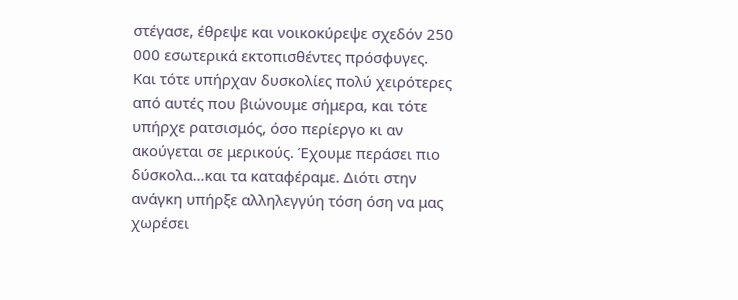στέγασε, έθρεψε και νοικοκύρεψε σχεδόν 250 000 εσωτερικά εκτοπισθέντες πρόσφυγες. Και τότε υπήρχαν δυσκολίες πολύ χειρότερες από αυτές που βιώνουμε σήμερα, και τότε υπήρχε ρατσισμός, όσο περίεργο κι αν ακούγεται σε μερικούς. Έχουμε περάσει πιο δύσκολα…και τα καταφέραμε. Διότι στην ανάγκη υπήρξε αλληλεγγύη τόση όση να μας χωρέσει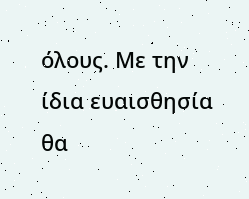όλους. Με την ίδια ευαισθησία θα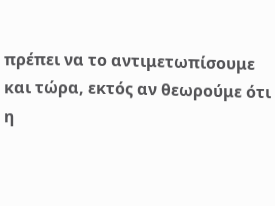πρέπει να το αντιμετωπίσουμε και τώρα, εκτός αν θεωρούμε ότι η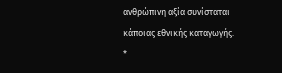ανθρώπινη αξία συνίσταται κάποιας εθνικής καταγωγής.
*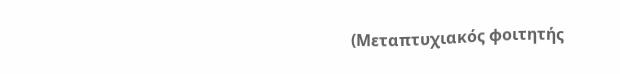(Μεταπτυχιακός φοιτητής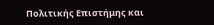Πολιτικής Επιστήμης και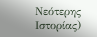Νεότερης Ιστορίας)